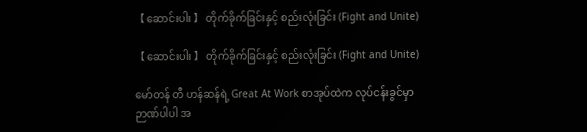【 ဆောင်းပါး 】 တိုက်ခိုက်ခြင်းနှင့် စည်းလုံးခြင်း (Fight and Unite)

【 ဆောင်းပါး 】 တိုက်ခိုက်ခြင်းနှင့် စည်းလုံးခြင်း (Fight and Unite)

မော်တန် တီ ဟန်ဆန်ရဲ့ Great At Work စာအုပ်ထဲက လုပ်ငန်းခွင်မှာ ဉာဏ်ပါပါ အ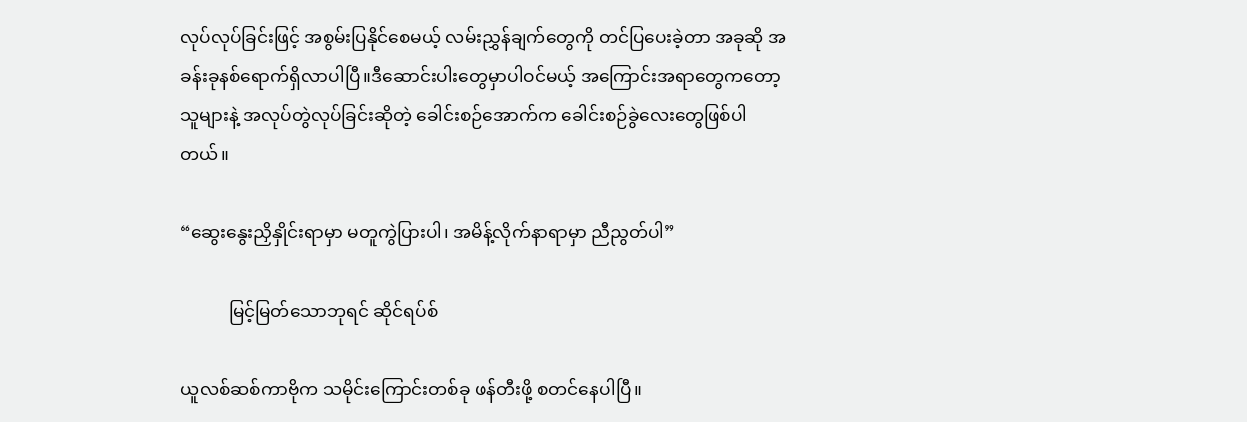လုပ်လုပ်ခြင်းဖြင့် အစွမ်းပြနိုင်စေမယ့် လမ်းညွှန်ချက်တွေကို တင်ပြပေးခဲ့တာ အခုဆို အခန်းခုနစ်ရောက်ရှိလာပါပြီ။ဒီဆောင်းပါးတွေမှာပါဝင်မယ့် အကြောင်းအရာတွေကတော့ သူများနဲ့ အလုပ်တွဲလုပ်ခြင်းဆိုတဲ့ ခေါင်းစဉ်အောက်က ခေါင်းစဉ်ခွဲလေးတွေဖြစ်ပါတယ်။

“ဆွေးနွေးညှိနှိုင်းရာမှာ မတူကွဲပြားပါ၊ အမိန့်လိုက်နာရာမှာ ညီညွတ်ပါ”

           မြင့်မြတ်သောဘုရင် ဆိုင်ရပ်စ်

ယူလစ်ဆစ်ကာဗိုက သမိုင်းကြောင်းတစ်ခု ဖန်တီးဖို့ စတင်နေပါပြီ။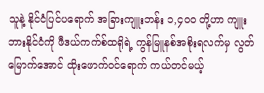သူနဲ့ နိုင်ငံပြင်ပရောက် အခြားကျူးဘန်း ၁,၄၀၀ တို့ဟာ ကျူးဘားနိုင်ငံကို ဖီဒယ်ကက်စ်ထရိုရဲ့ ကွန်မြူနစ်အစိုးရလက်မှ လွတ်မြောက်အောင် ထိုးဖောက်ဝင်ရောက် ကယ်တင်မယ့်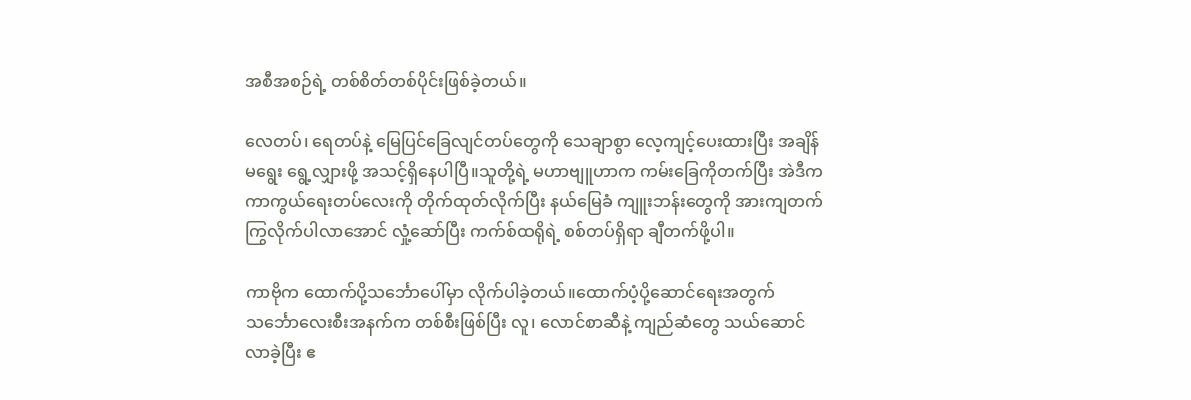အစီအစဉ်ရဲ့ တစ်စိတ်တစ်ပိုင်းဖြစ်ခဲ့တယ်။

လေတပ်၊ ရေတပ်နဲ့ မြေပြင်ခြေလျင်တပ်တွေကို သေချာစွာ လေ့ကျင့်ပေးထားပြီး အချိန်မရွေး ရွေ့လျှားဖို့ အသင့်ရှိနေပါပြီ။သူတို့ရဲ့ မဟာဗျူဟာက ကမ်းခြေကိုတက်ပြီး အဲဒီက ကာကွယ်ရေးတပ်လေးကို တိုက်ထုတ်လိုက်ပြီး နယ်မြေခံ ကျူးဘန်းတွေကို အားကျတက်ကြွလိုက်ပါလာအောင် လှုံ့ဆော်ပြီး ကက်စ်ထရိုရဲ့ စစ်တပ်ရှိရာ ချီတက်ဖို့ပါ။

ကာဗိုက ထောက်ပို့သင်္ဘောပေါ်မှာ လိုက်ပါခဲ့တယ်။ထောက်ပံ့ပို့ဆောင်ရေးအတွက် သင်္ဘောလေးစီးအနက်က တစ်စီးဖြစ်ပြီး လူ၊ လောင်စာဆီနဲ့ ကျည်ဆံတွေ သယ်ဆောင်လာခဲ့ပြီး ဧ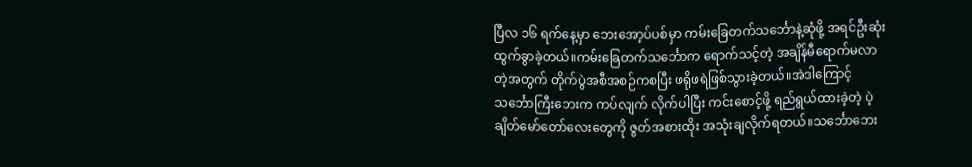ပြီလ ၁၆ ရက်နေ့မှာ ဘေးအော့ပ်ပစ်မှာ ကမ်းခြေတက်သင်္ဘောနဲ့ဆုံဖို့ အရင်ဦးဆုံး ထွက်ခွာခဲ့တယ်။ကမ်းခြေတက်သင်္ဘောက ရောက်သင့်တဲ့ အချိန်မီရောက်မလာတဲ့အတွက် တိုက်ပွဲအစီအစဉ်ကစပြီး ဖရိုဖရဲဖြစ်သွားခဲ့တယ်။အဲဒါကြောင့် သင်္ဘောကြီးဘေးက ကပ်လျက် လိုက်ပါပြီး ကင်းစောင့်ဖို့ ရည်ရွယ်ထားခဲ့တဲ့ ပဲ့ချိတ်မော်တော်လေးတွေကို ဇွတ်အစားထိုး အသုံးချလိုက်ရတယ်။သင်္ဘောဘေး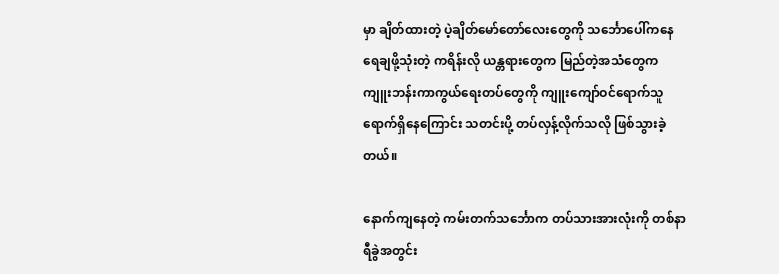မှာ ချိတ်ထားတဲ့ ပဲ့ချိတ်မော်တော်လေးတွေကို သင်္ဘောပေါ်ကနေ ရေချဖို့သုံးတဲ့ ကရိန်းလို ယန္တရားတွေက မြည်တဲ့အသံတွေက ကျူးဘန်းကာကွယ်ရေးတပ်တွေကို ကျူးကျော်ဝင်ရောက်သူရောက်ရှိနေကြောင်း သတင်းပို့ တပ်လှန့်လိုက်သလို ဖြစ်သွားခဲ့တယ်။

နောက်ကျနေတဲ့ ကမ်းတက်သင်္ဘောက တပ်သားအားလုံးကို တစ်နာရီခွဲအတွင်း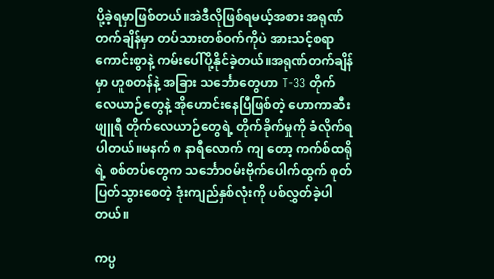ပို့ခဲ့ရမှာဖြစ်တယ်။အဲဒီလိုဖြစ်ရမယ့်အစား အရုဏ်တက်ချိန်မှာ တပ်သားတစ်ဝက်ကိုပဲ အားသင့်စရာကောင်းစွာနဲ့ ကမ်းပေါ်ပို့နိုင်ခဲ့တယ်။အရုဏ်တက်ချိန်မှာ ဟူစတန်နဲ့ အခြား သင်္ဘောတွေဟာ T-33 တိုက်လေယာဉ်တွေနဲ့ အိုဟောင်းနေပြီဖြစ်တဲ့ ဟောကာဆီးဖျူရီ တိုက်လေယာဉ်တွေရဲ့ တိုက်ခိုက်မှုကို ခံလိုက်ရပါတယ်။မနက် ၈ နာရီလောက် ကျ တော့ ကက်စ်ထရိုရဲ့ စစ်တပ်တွေက သင်္ဘောဝမ်းဗိုက်ပေါက်ထွက် စုတ်ပြတ်သွားစေတဲ့ ဒုံးကျည်နှစ်လုံးကို ပစ်လွှတ်ခဲ့ပါတယ်။

ကပ္ပ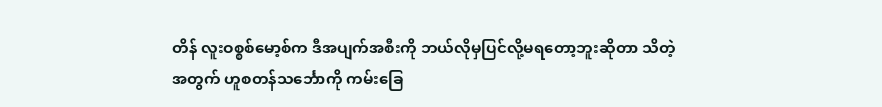တိန် လူးဝစ္စစ်မော့စ်က ဒီအပျက်အစီးကို ဘယ်လိုမှပြင်လို့မရတော့ဘူးဆိုတာ သိတဲ့အတွက် ဟူစတန်သင်္ဘောကို ကမ်းခြေ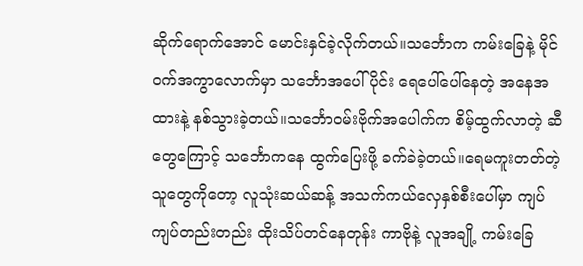ဆိုက်ရောက်အောင် မောင်းနှင်ခဲ့လိုက်တယ်။သင်္ဘောက ကမ်းခြေနဲ့ မိုင်ဝက်အကွာလောက်မှာ သင်္ဘောအပေါ်ပိုင်း ရေပေါ်ပေါ်နေတဲ့ အနေအထားနဲ့ နစ်သွားခဲ့တယ်။သင်္ဘောဝမ်းဗိုက်အပေါက်က စိမ့်ထွက်လာတဲ့ ဆီတွေကြောင့် သင်္ဘောကနေ ထွက်ပြေးဖို့ ခက်ခဲခဲ့တယ်။ရေမကူးတတ်တဲ့သူတွေကိုတော့ လူသုံးဆယ်ဆန့် အသက်ကယ်လှေနှစ်စီးပေါ်မှာ ကျပ်ကျပ်တည်းတည်း ထိုးသိပ်တင်နေတုန်း ကာဗိုနဲ့ လူအချို့ ကမ်းခြေ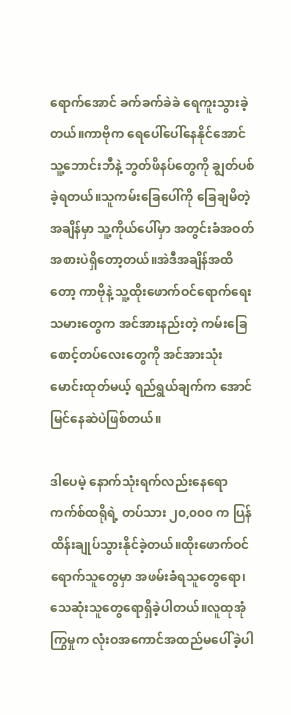ရောက်အောင် ခက်ခက်ခဲခဲ ရေကူးသွားခဲ့တယ်။ကာဗိုက ရေပေါ်ပေါ်နေနိုင်အောင် သူ့ဘောင်းဘီနဲ့ ဘွတ်ဖိနပ်တွေကို ချွတ်ပစ်ခဲ့ရတယ်။သူကမ်းခြေပေါ်ကို ခြေချမိတဲ့အချိန်မှာ သူ့ကိုယ်ပေါ်မှာ အတွင်းခံအဝတ်အစားပဲရှိတော့တယ်။အဲဒီအချိန်အထိတော့ ကာဗိုနဲ့ သူ့ထိုးဖောက်ဝင်ရောက်ရေးသမားတွေက အင်အားနည်းတဲ့ ကမ်းခြေစောင့်တပ်လေးတွေကို အင်အားသုံး မောင်းထုတ်မယ့် ရည်ရွယ်ချက်က အောင်မြင်နေဆဲပဲဖြစ်တယ်။

ဒါပေမဲ့ နောက်သုံးရက်လည်းနေရော ကက်စ်ထရိုရဲ့ တပ်သား ၂၀,၀၀၀ က ပြန်ထိန်းချုပ်သွားနိုင်ခဲ့တယ်။ထိုးဖောက်ဝင်ရောက်သူတွေမှာ အဖမ်းခံရသူတွေရော၊ သေဆုံးသူတွေရောရှိခဲ့ပါတယ်။လူထုအုံကြွမှုက လုံးဝအကောင်အထည်မပေါ်ခဲ့ပါ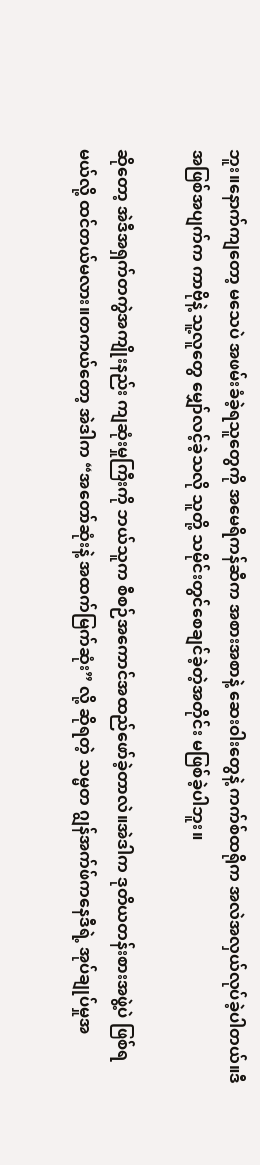ဘူး။နောက်ကျတော့ မသေပဲ အဖမ်းခံခဲ့ရသူတွေကို အမေရိကန်ဆီက အစားအစာနဲ့ ဆေးဝါးတွေနဲ့ ကက်စ်ထရိုက အလဲအလှယ်လုပ်ခဲ့ပါတယ်။ဒီအဖြစ်အပျက်က ကာဗိုနဲ့ သူ့လူတွေ မျှော်လင့်ခဲ့သလို သူတို့ သမိုင်းတွင်စေချင်ခဲ့တဲ့အတိုင်း မဖြစ်ခဲ့ပါဘူး။

ဆိုတော့ အဲဒီအရှက်တကွဲအကျိုးနည်း ကျဆုံးမှုကြီးကို ဘယ်သူက စီစဉ်အကောင်အထည်ဖော်ခဲ့တာလဲ။အဲဒါက ဒုတိယတန်းစားအဖွဲ့ပဲ ဖြစ်ရမယ်လို့ ထင်တယ်မလား။တကယ်တော့ အဲဒါက “အတော်ဆုံးနဲ့ အထက်မြက်ဆုံး” လို့ ဆိုရတဲ့ သမ္မတ ဂျွန်အက်ဖ်ကနေဒီရဲ့ အုပ်ချုပ်မှုအ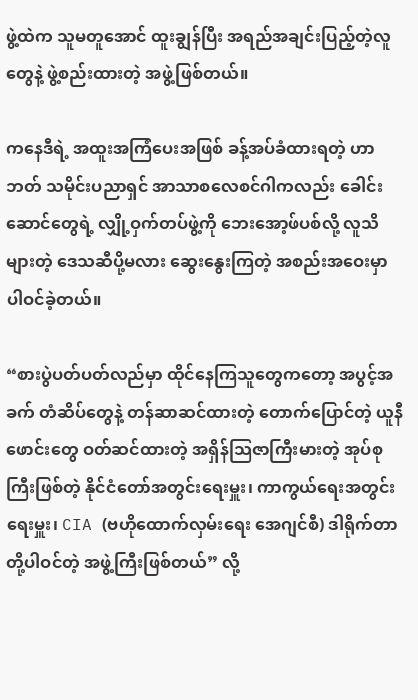ဖွဲ့ထဲက သူမတူအောင် ထူးချွန်ပြီး အရည်အချင်းပြည့်တဲ့လူတွေနဲ့ ဖွဲ့စည်းထားတဲ့ အဖွဲ့ဖြစ်တယ်။

ကနေဒီရဲ့ အထူးအကြံပေးအဖြစ် ခန့်အပ်ခံထားရတဲ့ ဟာဘတ် သမိုင်းပညာရှင် အာသာစလေစင်ဂါကလည်း ခေါင်းဆောင်တွေရဲ့ လျှို့ဝှက်တပ်ဖွဲ့ကို ဘေးအော့ဖ်ပစ်လို့ လူသိများတဲ့ ဒေသဆီပို့မလား ဆွေးနွေးကြတဲ့ အစည်းအဝေးမှာ ပါဝင်ခဲ့တယ်။

“စားပွဲပတ်ပတ်လည်မှာ ထိုင်နေကြသူတွေကတော့ အပွင့်အခက် တံဆိပ်တွေနဲ့ တန်ဆာဆင်ထားတဲ့ တောက်ပြောင်တဲ့ ယူနီဖောင်းတွေ ဝတ်ဆင်ထားတဲ့ အရှိန်သြဇာကြီးမားတဲ့ အုပ်စုကြီးဖြစ်တဲ့ နိုင်ငံတော်အတွင်းရေးမှူး၊ ကာကွယ်ရေးအတွင်းရေးမှူး၊ CIA (ဗဟိုထောက်လှမ်းရေး အေဂျင်စီ) ဒါရိုက်တာတို့ပါဝင်တဲ့ အဖွဲ့ကြီးဖြစ်တယ်” လို့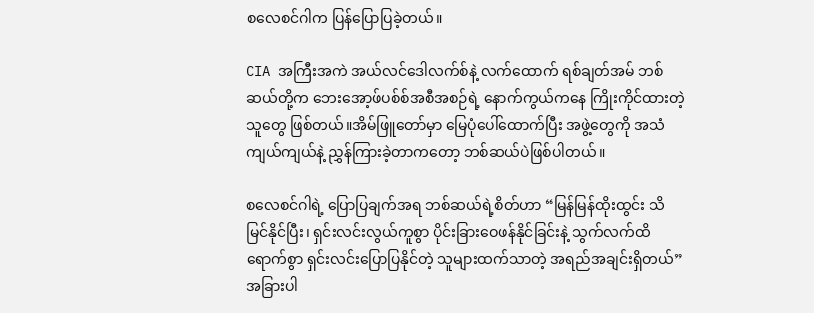စလေစင်ဂါက ပြန်ပြောပြခဲ့တယ်။

CIA အကြီးအကဲ အယ်လင်ဒေါလက်စ်နဲ့ လက်ထောက် ရစ်ချတ်အမ် ဘစ်ဆယ်တို့က ဘေးအော့ဖ်ပစ်စ်အစီအစဉ်ရဲ့ နောက်ကွယ်ကနေ ကြိုးကိုင်ထားတဲ့သူတွေ ဖြစ်တယ်။အိမ်ဖြူတော်မှာ မြေပုံပေါ်ထောက်ပြီး အဖွဲ့တွေကို အသံကျယ်ကျယ်နဲ့ ညွှန်ကြားခဲ့တာကတော့ ဘစ်ဆယ်ပဲဖြစ်ပါတယ်။

စလေစင်ဂါရဲ့ ပြောပြချက်အရ ဘစ်ဆယ်ရဲ့စိတ်ဟာ “မြန်မြန်ထိုးထွင်း သိမြင်နိုင်ပြီး၊ ရှင်းလင်းလွယ်ကူစွာ ပိုင်းခြားဝေဖန်နိုင်ခြင်းနဲ့ သွက်လက်ထိရောက်စွာ ရှင်းလင်းပြောပြနိုင်တဲ့ သူများထက်သာတဲ့ အရည်အချင်းရှိတယ်” အခြားပါ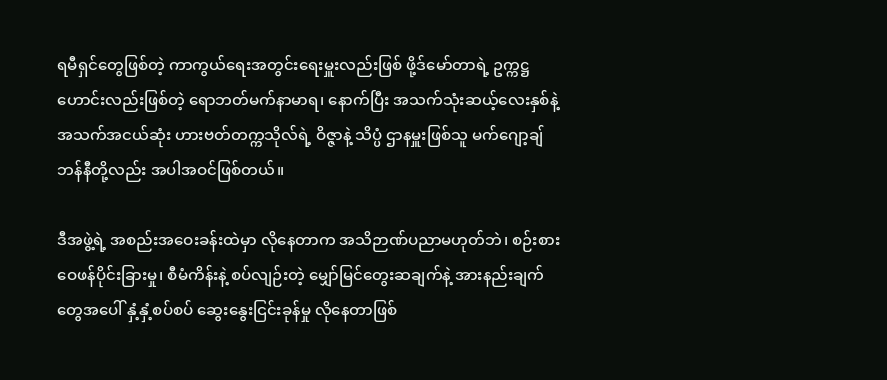ရမီရှင်တွေဖြစ်တဲ့ ကာကွယ်ရေးအတွင်းရေးမှူးလည်းဖြစ် ဖို့ဒ်မော်တာရဲ့ ဥက္ကဋ္ဌဟောင်းလည်းဖြစ်တဲ့ ရောဘတ်မက်နာမာရ၊ နောက်ပြီး အသက်သုံးဆယ့်လေးနှစ်နဲ့ အသက်အငယ်ဆုံး ဟားဗတ်တက္ကသိုလ်ရဲ့ ဝိဇ္ဇာနဲ့ သိပ္ပံ ဌာနမှူးဖြစ်သူ မက်ဂျော့ချ်ဘန်နီတို့လည်း အပါအဝင်ဖြစ်တယ်။

ဒီအဖွဲ့ရဲ့ အစည်းအဝေးခန်းထဲမှာ လိုနေတာက အသိဉာဏ်ပညာမဟုတ်ဘဲ၊ စဉ်းစားဝေဖန်ပိုင်းခြားမှု၊ စီမံကိန်းနဲ့ စပ်လျဉ်းတဲ့ မျှော်မြင်တွေးဆချက်နဲ့ အားနည်းချက်တွေအပေါ် နှံ့နှံ့စပ်စပ် ဆွေးနွေးငြင်းခုန်မှု လိုနေတာဖြစ်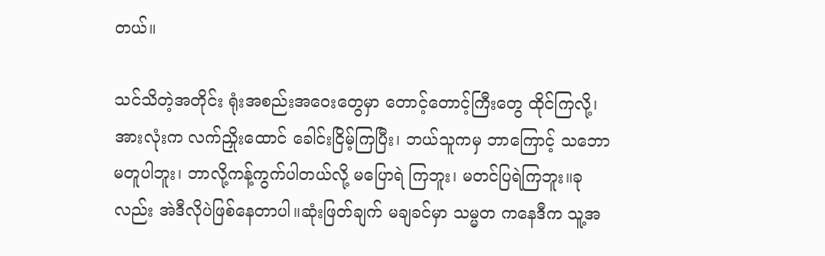တယ်။

သင်သိတဲ့အတိုင်း ရုံးအစည်းအဝေးတွေမှာ တောင့်တောင့်ကြီးတွေ ထိုင်ကြလို့၊ အားလုံးက လက်ညှိုးထောင် ခေါင်းငြိမ့်ကြပြီး၊ ဘယ်သူကမှ ဘာကြောင့် သဘောမတူပါဘူး၊ ဘာလို့ကန့်ကွက်ပါတယ်လို့ မပြောရဲ ကြဘူး၊ မတင်ပြရဲကြဘူး။ခုလည်း အဲဒီလိုပဲဖြစ်နေတာပါ။ဆုံးဖြတ်ချက် မချခင်မှာ သမ္မတ ကနေဒီက သူ့အ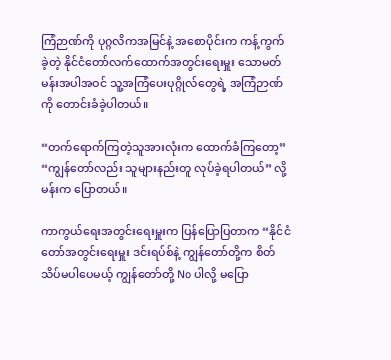ကြံဉာဏ်ကို ပုဂ္ဂလိကအမြင်နဲ့ အစောပိုင်းက ကန့်ကွက်ခဲ့တဲ့ နိုင်ငံတော်လက်ထောက်အတွင်းရေးမှူး သောမတ်မန်းအပါအဝင် သူ့အကြံပေးပုဂ္ဂိုလ်တွေရဲ့ အကြံဉာဏ်ကို တောင်းခံခဲ့ပါတယ်။

“တက်ရောက်ကြတဲ့သူအားလုံးက ထောက်ခံကြတော့” “ကျွန်တော်လည်း သူများနည်းတူ လုပ်ခဲ့ရပါတယ်” လို့ မန်းက ပြောတယ်။

ကာကွယ်ရေးအတွင်းရေးမှူးက ပြန်ပြောပြတာက “နိုင်ငံတော်အတွင်းရေးမှူး ဒင်းရပ်စ်နဲ့ ကျွန်တော်တို့က စိတ်သိပ်မပါပေမယ့် ကျွန်တော်တို့ No ပါလို့ မပြော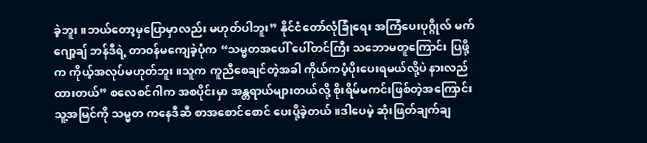ခဲ့ဘူး။ဘယ်တော့မှပြောမှာလည်း မဟုတ်ပါဘူး” နိုင်ငံတော်လုံခြုံရေး အကြံပေးပုဂ္ဂိုလ် မက်ဂျော့ချ် ဘန်ဒီရဲ့ တာဝန်မကျေခဲ့ပုံက “သမ္မတအပေါ် ပေါ်တင်ကြီး သဘောမတူကြောင်း ပြဖို့က ကိုယ့်အလုပ်မဟုတ်ဘူး။သူက ကူညီစေချင်တဲ့အခါ ကိုယ်ကပံ့ပိုးပေးရမယ်လို့ပဲ နားလည်ထားတယ်” စလေစင်ဂါက အစပိုင်းမှာ အန္တရာယ်များတယ်လို့ စိုးရိမ်မကင်းဖြစ်တဲ့အကြောင်း သူ့အမြင်ကို သမ္မတ ကနေဒီဆီ စာအစောင်စောင် ပေးပို့ခဲ့တယ်။ဒါပေမဲ့ ဆုံးဖြတ်ချက်ချ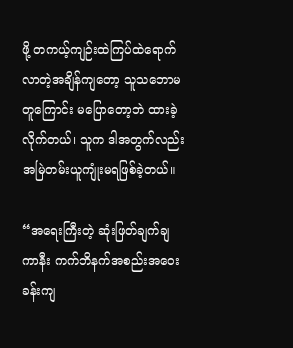ဖို့ တကယ့်ကျဉ်းထဲကြပ်ထဲရောက်လာတဲ့အချိန်ကျတော့ သူသဘောမတူကြောင်း မပြောတော့ဘဲ ထားခဲ့လိုက်တယ်၊ သူက ဒါအတွက်လည်း အမြဲတမ်းယူကျုံးမရဖြစ်ခဲ့တယ်။

“အရေးကြီးတဲ့ ဆုံးဖြတ်ချက်ချကာနီး ကက်ဘိနက်အစည်းအဝေးခန်းကျ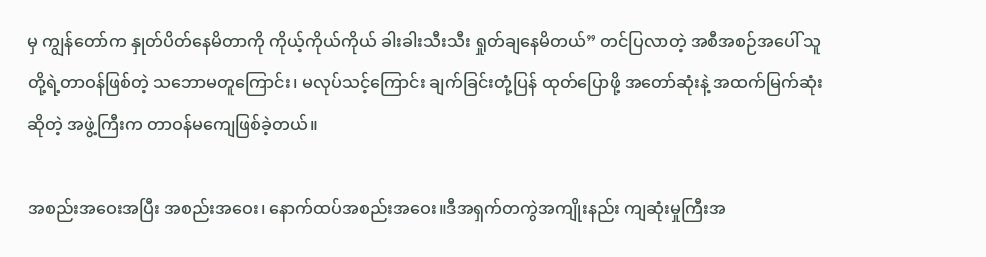မှ ကျွန်တော်က နှုတ်ပိတ်နေမိတာကို ကိုယ့်ကိုယ်ကိုယ် ခါးခါးသီးသီး ရှုတ်ချနေမိတယ်” တင်ပြလာတဲ့ အစီအစဉ်အပေါ် သူတို့ရဲ့တာဝန်ဖြစ်တဲ့ သဘောမတူကြောင်း၊ မလုပ်သင့်ကြောင်း ချက်ခြင်းတုံ့ပြန် ထုတ်ပြောဖို့ အတော်ဆုံးနဲ့ အထက်မြက်ဆုံးဆိုတဲ့ အဖွဲ့ကြီးက တာဝန်မကျေဖြစ်ခဲ့တယ်။

အစည်းအဝေးအပြီး အစည်းအဝေး၊ နောက်ထပ်အစည်းအဝေး။ဒီအရှက်တကွဲအကျိုးနည်း ကျဆုံးမှုကြီးအ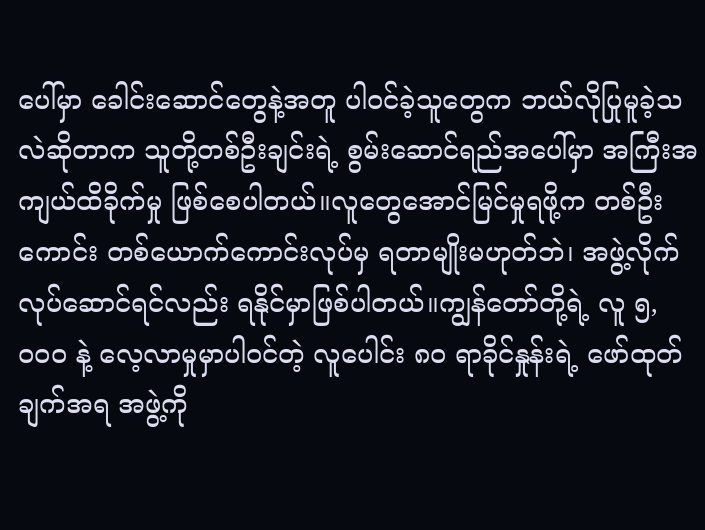ပေါ်မှာ ခေါင်းဆောင်တွေနဲ့အတူ ပါဝင်ခဲ့သူတွေက ဘယ်လိုပြုမူခဲ့သလဲဆိုတာက သူတို့တစ်ဦးချင်းရဲ့ စွမ်းဆောင်ရည်အပေါ်မှာ အကြီးအကျယ်ထိခိုက်မှု ဖြစ်စေပါတယ်။လူတွေအောင်မြင်မှုရဖို့က တစ်ဦးကောင်း တစ်ယောက်ကောင်းလုပ်မှ ရတာမျိုးမဟုတ်ဘဲ၊ အဖွဲ့လိုက် လုပ်ဆောင်ရင်လည်း ရနိုင်မှာဖြစ်ပါတယ်။ကျွန်တော်တို့ရဲ့ လူ ၅,၀၀၀ နဲ့ လေ့လာမှုမှာပါဝင်တဲ့ လူပေါင်း ၈၀ ရာခိုင်နှုန်းရဲ့ ဖော်ထုတ်ချက်အရ အဖွဲ့ကို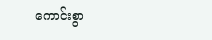ကောင်းစွာ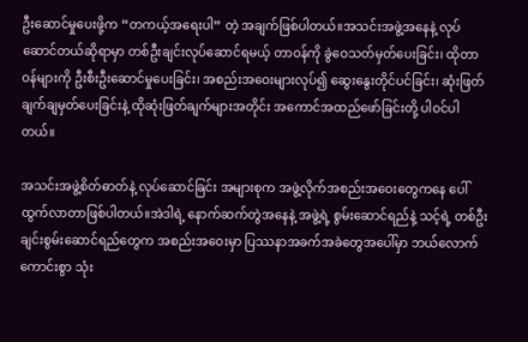ဦးဆောင်မှုပေးဖို့က “တကယ့်အရေးပါ” တဲ့ အချက်ဖြစ်ပါတယ်။အသင်းအဖွဲ့အနေနဲ့ လုပ်ဆောင်တယ်ဆိုရာမှာ တစ်ဦးချင်းလုပ်ဆောင်ရမယ့် တာဝန်ကို ခွဲဝေသတ်မှတ်ပေးခြင်း၊ ထိုတာဝန်များကို ဦးစီးဦးဆောင်မှုပေးခြင်း၊ အစည်းအဝေးများလုပ်၍ ဆွေးနွေးတိုင်ပင်ခြင်း၊ ဆုံးဖြတ်ချက်ချမှတ်ပေးခြင်းနဲ့ ထိုဆုံးဖြတ်ချက်များအတိုင်း အကောင်အထည်ဖော်ခြင်းတို့ ပါဝင်ပါတယ်။

အသင်းအဖွဲ့စိတ်ဓာတ်နဲ့ လုပ်ဆောင်ခြင်း အများစုက အဖွဲ့လိုက်အစည်းအဝေးတွေကနေ ပေါ်ထွက်လာတာဖြစ်ပါတယ်။အဲဒါရဲ့ နောက်ဆက်တွဲအနေနဲ့ အဖွဲ့ရဲ့ စွမ်းဆောင်ရည်နဲ့ သင့်ရဲ့ တစ်ဦးချင်းစွမ်းဆောင်ရည်တွေက အစည်းအဝေးမှာ ပြဿနာအခက်အခဲတွေအပေါ်မှာ ဘယ်လောက်ကောင်းစွာ သုံး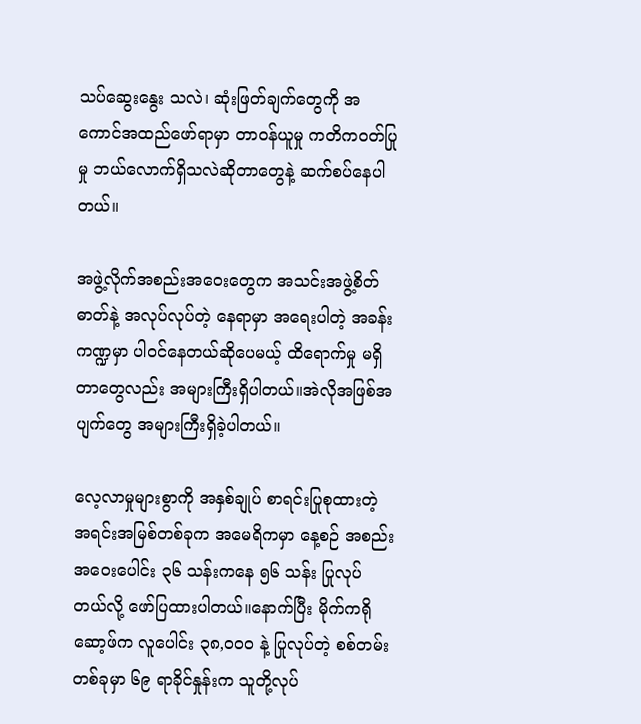သပ်ဆွေးနွေး သလဲ၊ ဆုံးဖြတ်ချက်တွေကို အကောင်အထည်ဖော်ရာမှာ တာဝန်ယူမှု ကတိကဝတ်ပြုမှု ဘယ်လောက်ရှိသလဲဆိုတာတွေနဲ့ ဆက်စပ်နေပါတယ်။

အဖွဲ့လိုက်အစည်းအဝေးတွေက အသင်းအဖွဲ့စိတ်ဓာတ်နဲ့ အလုပ်လုပ်တဲ့ နေရာမှာ အရေးပါတဲ့ အခန်းကဏ္ဍမှာ ပါဝင်နေတယ်ဆိုပေမယ့် ထိရောက်မှု မရှိတာတွေလည်း အများကြီးရှိပါတယ်။အဲလိုအဖြစ်အပျက်တွေ အများကြီးရှိခဲ့ပါတယ်။

လေ့လာမှုများစွာကို အနှစ်ချုပ် စာရင်းပြုစုထားတဲ့ အရင်းအမြစ်တစ်ခုက အမေရိကမှာ နေ့စဉ် အစည်းအဝေးပေါင်း ၃၆ သန်းကနေ ၅၆ သန်း ပြုလုပ်တယ်လို့ ဖော်ပြထားပါတယ်။နောက်ပြီး မိုက်ကရိုဆော့ဖ်က လူပေါင်း ၃၈,၀၀၀ နဲ့ ပြုလုပ်တဲ့ စစ်တမ်းတစ်ခုမှာ ၆၉ ရာခိုင်နှုန်းက သူတို့လုပ်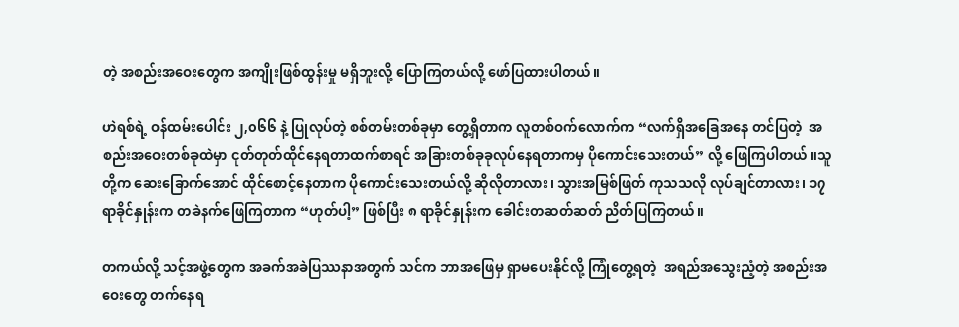တဲ့ အစည်းအဝေးတွေက အကျိုးဖြစ်ထွန်းမှု မရှိဘူးလို့ ပြောကြတယ်လို့ ဖော်ပြထားပါတယ်။

ဟဲရစ်ရဲ့ ဝန်ထမ်းပေါင်း ၂,၀၆၆ နဲ့ ပြုလုပ်တဲ့ စစ်တမ်းတစ်ခုမှာ တွေ့ရှိတာက လူတစ်ဝက်လောက်က “လက်ရှိအခြေအနေ တင်ပြတဲ့  အစည်းအဝေးတစ်ခုထဲမှာ ငုတ်တုတ်ထိုင်နေရတာထက်စာရင် အခြားတစ်ခုခုလုပ်နေရတာကမှ ပိုကောင်းသေးတယ်” လို့ ဖြေကြပါတယ်။သူတို့က ဆေးခြောက်အောင် ထိုင်စောင့်နေတာက ပိုကောင်းသေးတယ်လို့ ဆိုလိုတာလား၊ သွားအမြစ်ဖြတ် ကုသသလို လုပ်ချင်တာလား၊ ၁၇ ရာခိုင်နှုန်းက တခဲနက်ဖြေကြတာက “ဟုတ်ပါ့” ဖြစ်ပြီး ၈ ရာခိုင်နှုန်းက ခေါင်းတဆတ်ဆတ် ညိတ်ပြကြတယ်။

တကယ်လို့ သင့်အဖွဲ့တွေက အခက်အခဲပြဿနာအတွက် သင်က ဘာအဖြေမှ ရှာမပေးနိုင်လို့ ကြုံတွေ့ရတဲ့  အရည်အသွေးညံ့တဲ့ အစည်းအဝေးတွေ တက်နေရ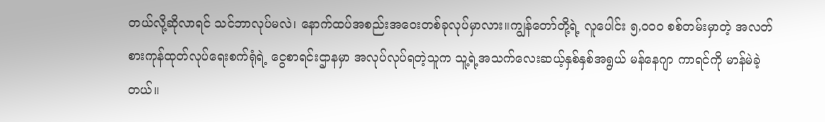တယ်လို့ဆိုလာရင် သင်ဘာလုပ်မလဲ၊ နောက်ထပ်အစည်းအဝေးတစ်ခုလုပ်မှာလား။ကျွန်တော်တို့ရဲ့ လူပေါင်း ၅,၀၀၀ စစ်တမ်းမှာတဲ့ အလတ်စားကုန်ထုတ်လုပ်ရေးစက်ရုံရဲ့ ငွေစာရင်းဌာနမှာ အလုပ်လုပ်ရတဲ့သူက သူ့ရဲ့အသက်လေးဆယ့်နှစ်နှစ်အရွယ် မန်နေဂျာ ကာရင်ကို မာန်မဲခဲ့တယ်။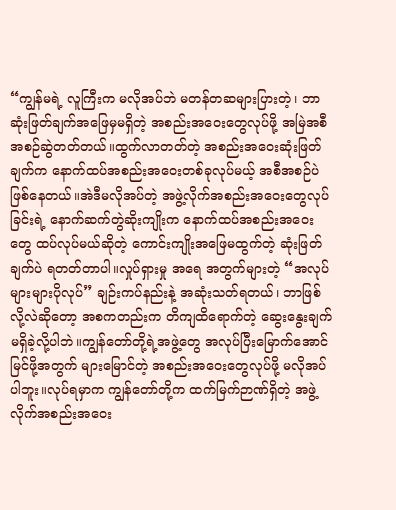“ကျွန်မရဲ့ လူကြီးက မလိုအပ်ဘဲ မတန်တဆများပြားတဲ့၊ ဘာဆုံးဖြတ်ချက်အဖြေမှမရှိတဲ့ အစည်းအဝေးတွေလုပ်ဖို့ အမြဲအစီအစဉ်ဆွဲတတ်တယ်။ထွက်လာတတ်တဲ့ အစည်းအဝေးဆုံးဖြတ်ချက်က နောက်ထပ်အစည်းအဝေးတစ်ခုလုပ်မယ့် အစီအစဉ်ပဲဖြစ်နေတယ်။အဲဒီမလိုအပ်တဲ့ အဖွဲ့လိုက်အစည်းအဝေးတွေလုပ်ခြင်းရဲ့ နောက်ဆက်တွဲဆိုးကျိုးက နောက်ထပ်အစည်းအဝေးတွေ ထပ်လုပ်မယ်ဆိုတဲ့ ကောင်းကျိုးအဖြေမထွက်တဲ့ ဆုံးဖြတ်ချက်ပဲ ရတတ်တာပါ။လှုပ်ရှားမှု အရေ အတွက်များတဲ့ “အလုပ်များများပိုလုပ်” ချဉ်းကပ်နည်းနဲ့ အဆုံးသတ်ရတယ်၊ ဘာဖြစ်လို့လဲဆိုတော့ အစကတည်းက တိကျထိရောက်တဲ့ ဆွေးနွေးချက် မရှိခဲ့လို့ပါဘဲ။ကျွန်တော်တို့ရဲ့အဖွဲ့တွေ အလုပ်ပြီးမြောက်အောင်မြင်ဖို့အတွက် များမြောင်တဲ့ အစည်းအဝေးတွေလုပ်ဖို့ မလိုအပ်ပါဘူး။လုပ်ရမှာက ကျွန်တော်တို့က ထက်မြက်ဉာဏ်ရှိတဲ့ အဖွဲ့လိုက်အစည်းအဝေး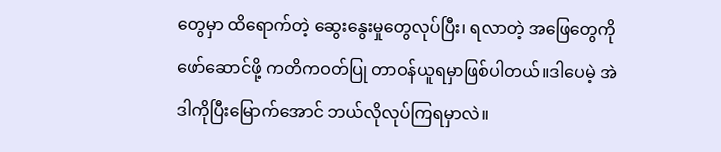တွေမှာ ထိရောက်တဲ့ ဆွေးနွေးမှုတွေလုပ်ပြီး၊ ရလာတဲ့ အဖြေတွေကို ဖော်ဆောင်ဖို့ ကတိကဝတ်ပြု တာဝန်ယူရမှာဖြစ်ပါတယ်။ဒါပေမဲ့ အဲဒါကိုပြီးမြောက်အောင် ဘယ်လိုလုပ်ကြရမှာလဲ။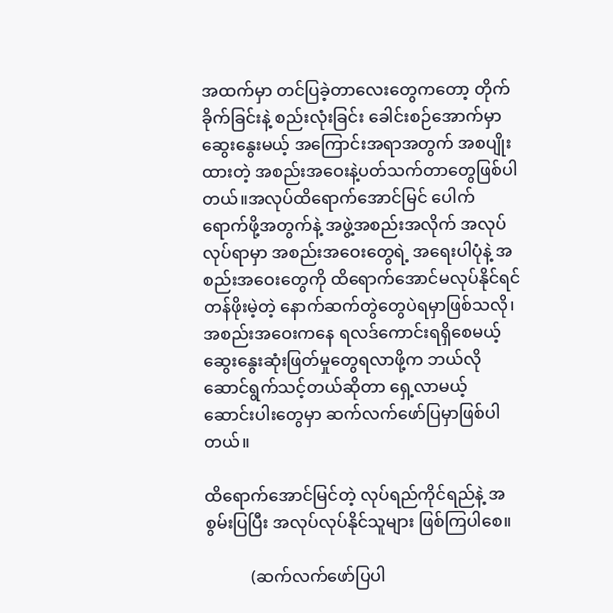အထက်မှာ တင်ပြခဲ့တာလေးတွေကတော့ တိုက်ခိုက်ခြင်းနဲ့ စည်းလုံးခြင်း ခေါင်းစဉ်အောက်မှာ ဆွေးနွေးမယ့် အကြောင်းအရာအတွက် အစပျိုးထားတဲ့ အစည်းအဝေးနဲ့ပတ်သက်တာတွေဖြစ်ပါတယ်။အလုပ်ထိရောက်အောင်မြင် ပေါက်ရောက်ဖို့အတွက်နဲ့ အဖွဲ့အစည်းအလိုက် အလုပ်လုပ်ရာမှာ အစည်းအဝေးတွေရဲ့ အရေးပါပုံနဲ့ အစည်းအဝေးတွေကို ထိရောက်အောင်မလုပ်နိုင်ရင် တန်ဖိုးမဲ့တဲ့ နောက်ဆက်တွဲတွေပဲရမှာဖြစ်သလို၊ အစည်းအဝေးကနေ ရလဒ်ကောင်းရရှိစေမယ့် ဆွေးနွေးဆုံးဖြတ်မှုတွေရလာဖို့က ဘယ်လိုဆောင်ရွက်သင့်တယ်ဆိုတာ ရှေ့လာမယ့် ဆောင်းပါးတွေမှာ ဆက်လက်ဖော်ပြမှာဖြစ်ပါတယ်။

ထိရောက်အောင်မြင်တဲ့ လုပ်ရည်ကိုင်ရည်နဲ့ အစွမ်းပြပြီး အလုပ်လုပ်နိုင်သူများ ဖြစ်ကြပါစေ။

           (ဆက်လက်ဖော်ပြပါ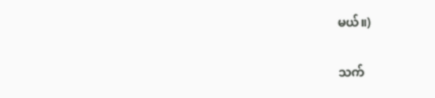မယ်။)

သက်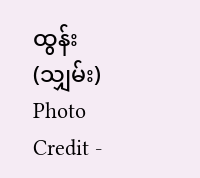ထွန်း (သျှမ်း)
Photo Credit -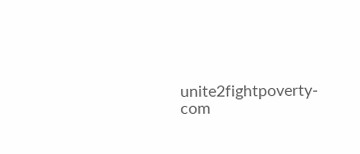unite2fightpoverty-com